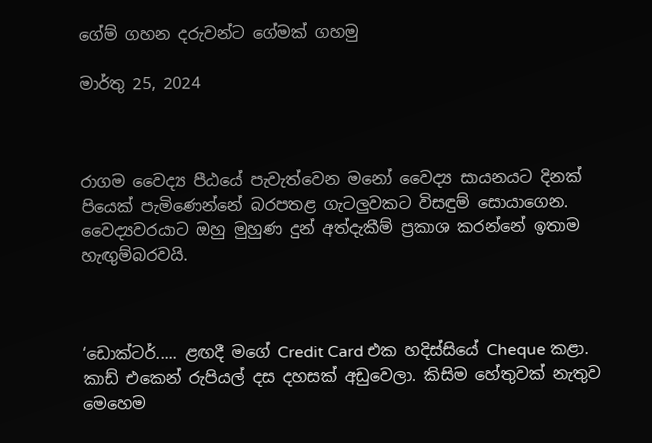ගේම් ගහන දරුවන්ට ගේමක් ගහමු

මාර්තු 25, 2024



රාගම වෛද්‍ය පීඨයේ පැවැත්වෙන මනෝ වෛද්‍ය සායනයට දිනක් පියෙක් පැමිණෙන්නේ බරපතළ ගැටලුවකට විසඳුම් සොයාගෙන. වෛද්‍යවරයාට ඔහු මුහුණ දුන් අත්දැකීම් ප්‍රකාශ කරන්නේ ඉතාම හැඟුම්බරවයි.



‘ඩොක්ටර්..... ළඟදී මගේ Credit Card එක හදිස්සියේ Cheque කළා. කාඩ් එකෙන් රුපියල් දස දහසක් අඩුවෙලා. කිසිම හේතුවක් නැතුව මෙහෙම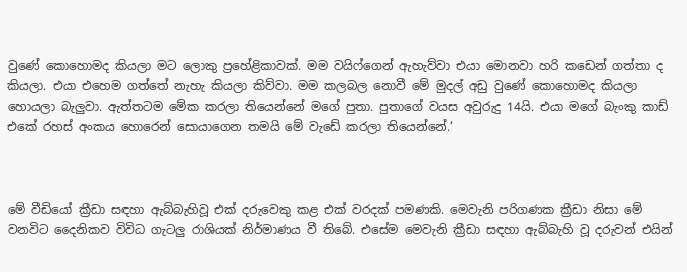වුණේ කොහොමද කියලා මට ලොකු ප්‍රහේළිකාවක්. මම වයිෆ්ගෙන් ඇහැව්වා එයා මොනවා හරි කඩෙන් ගත්තා ද කියලා. එයා එහෙම ගත්තේ නැහැ කියලා කිව්වා. මම කලබල නොවී මේ මුදල් අඩු වුණේ කොහොමද කියලා හොයලා බැලුවා. ඇත්තටම මේක කරලා තියෙන්නේ මගේ පුතා. පුතාගේ වයස අවුරුදු 14යි. එයා මගේ බැංකු කාඩ් එකේ රහස් අංකය හොරෙන් සොයාගෙන තමයි මේ වැඩේ කරලා තියෙන්නේ.‘



මේ වීඩියෝ ක්‍රීඩා සඳහා ඇබ්බැහිවූ එක් දරුවෙකු කළ එක් වරදක් පමණකි. මෙවැනි පරිගණක ක්‍රීඩා නිසා මේ වනවිට දෛනිකව විවිධ ගැටලු රාශියක් නිර්මාණය වී තිබේ. එසේම මෙවැනි ක්‍රීඩා සඳහා ඇබ්බැහි වූ දරුවන් එයින්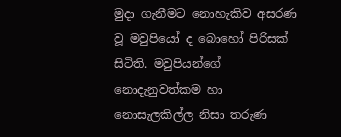මුදා ගැනීමට නොහැකිව අසරණ වූ මවුපියෝ ද බොහෝ පිරිසක් සිටිති. මවුපියන්ගේ නොදැනුවත්කම හා නොසැලකිල්ල නිසා තරුණ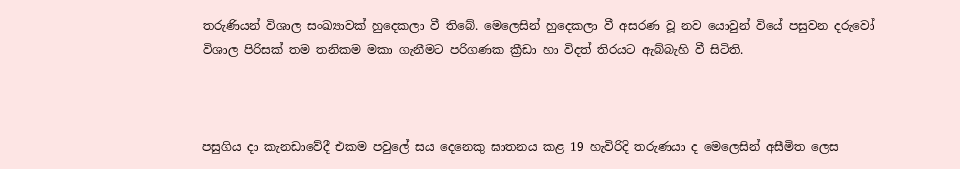තරුණියන් විශාල සංඛ්‍යාවක් හුදෙකලා වී තිබේ. මෙලෙසින් හුදෙකලා වී අසරණ වූ නව යොවුන් වියේ පසුවන දරුවෝ විශාල පිරිසක් තම තනිකම මකා ගැනීමට පරිගණක ක්‍රීඩා හා විදත් තිරයට ඇබ්බැහි වී සිටිති.



පසුගිය දා කැනඩාවේදී එකම පවුලේ සය දෙනෙකු ඝාතනය කළ 19 හැවිරිදි තරුණයා ද මෙලෙසින් අසීමිත ලෙස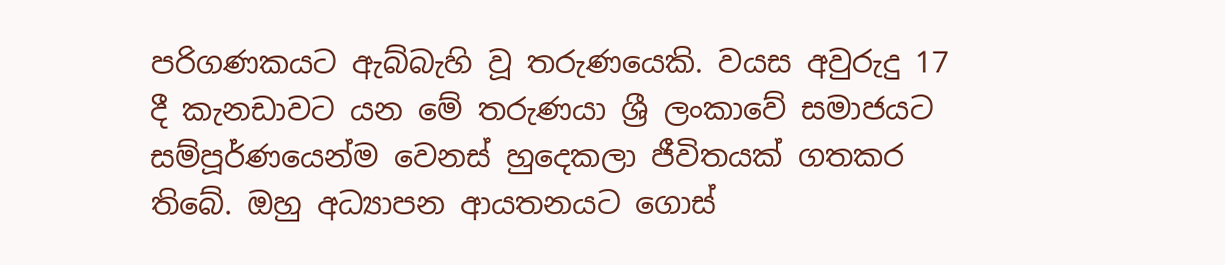පරිගණකයට ඇබ්බැහි වූ තරුණයෙකි. වයස අවුරුදු 17 දී කැනඩාවට යන මේ තරුණයා ශ්‍රී ලංකාවේ සමාජයට සම්පූර්ණයෙන්ම වෙනස් හුදෙකලා ජීවිතයක් ගතකර තිබේ. ඔහු අධ්‍යාපන ආයතනයට ගොස්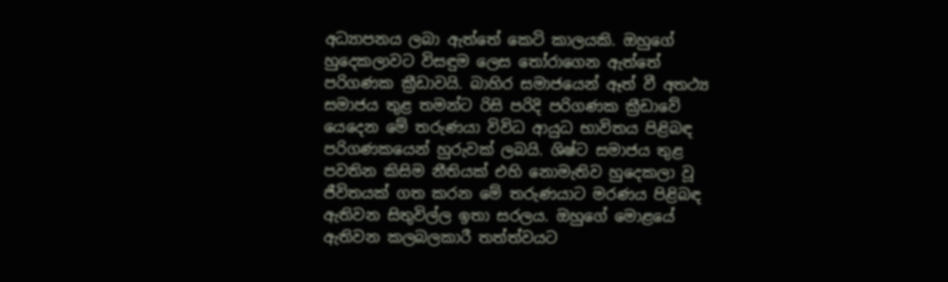අධ්‍යාපනය ලබා ඇත්තේ කෙටි කාලයකි. ඔහුගේ හුදෙකලාවට විසඳුම ලෙස තෝරාගෙන ඇත්තේ පරිගණක ක්‍රීඩාවයි. බාහිර සමාජයෙන් ඈත් වී අතථ්‍ය සමාජය තුළ තමන්ට රිසි පරිදි පරිගණක ක්‍රීඩාවේ යෙදෙන මේ තරුණයා විවිධ ආයුධ භාවිතය පිළිබඳ පරිගණකයෙන් හුරුවක් ලබයි. ශිෂ්ට සමාජය තුළ පවතින කිසිම නීතියක් එහි නොමැතිව හුදෙකලා වූ ජීවිතයක් ගත කරන මේ තරුණයාට මරණය පිළිබඳ ඇතිවන සිතුවිල්ල ඉතා සරලය. ඔහුගේ මොළයේ ඇතිවන කලබලකාරී තත්ත්වයට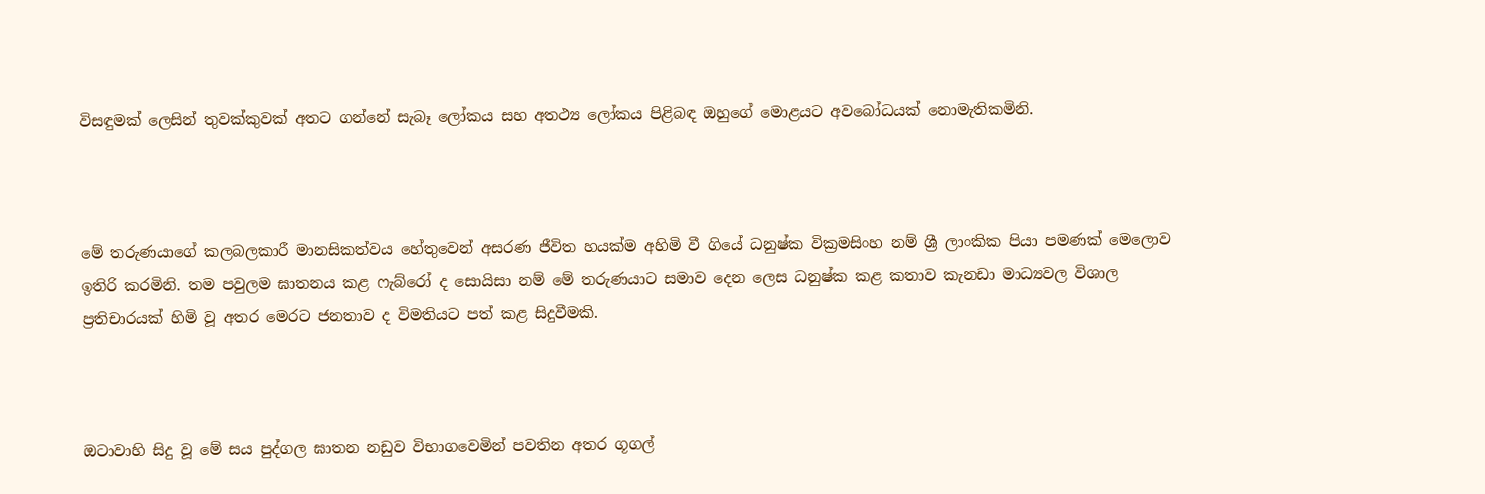විසඳුමක් ලෙසින් තුවක්කුවක් අතට ගන්නේ සැබෑ ලෝකය සහ අතථ්‍ය ලෝකය පිළිබඳ ඔහුගේ මොළයට අවබෝධයක් නොමැතිකමිනි.



මේ තරුණයාගේ කලබලකාරී මානසිකත්වය හේතුවෙන් අසරණ ජීවිත හයක්ම අහිමි වී ගියේ ධනුෂ්ක වික්‍රමසිංහ නම් ශ්‍රී ලාංකික පියා පමණක් මෙලොව ඉතිරි කරමිනි. තම පවුලම ඝාතනය කළ ෆැබ්රෝ ද සොයිසා නම් මේ තරුණයාට සමාව දෙන ලෙස ධනුෂ්ක කළ කතාව කැනඩා මාධ්‍යවල විශාල ප්‍රතිචාරයක් හිමි වූ අතර මෙරට ජනතාව ද විමතියට පත් කළ සිදුවීමකි.



ඔටාවාහි සිදු වූ මේ සය පුද්ගල ඝාතන නඩුව විභාගවෙමින් පවතින අතර ගූගල්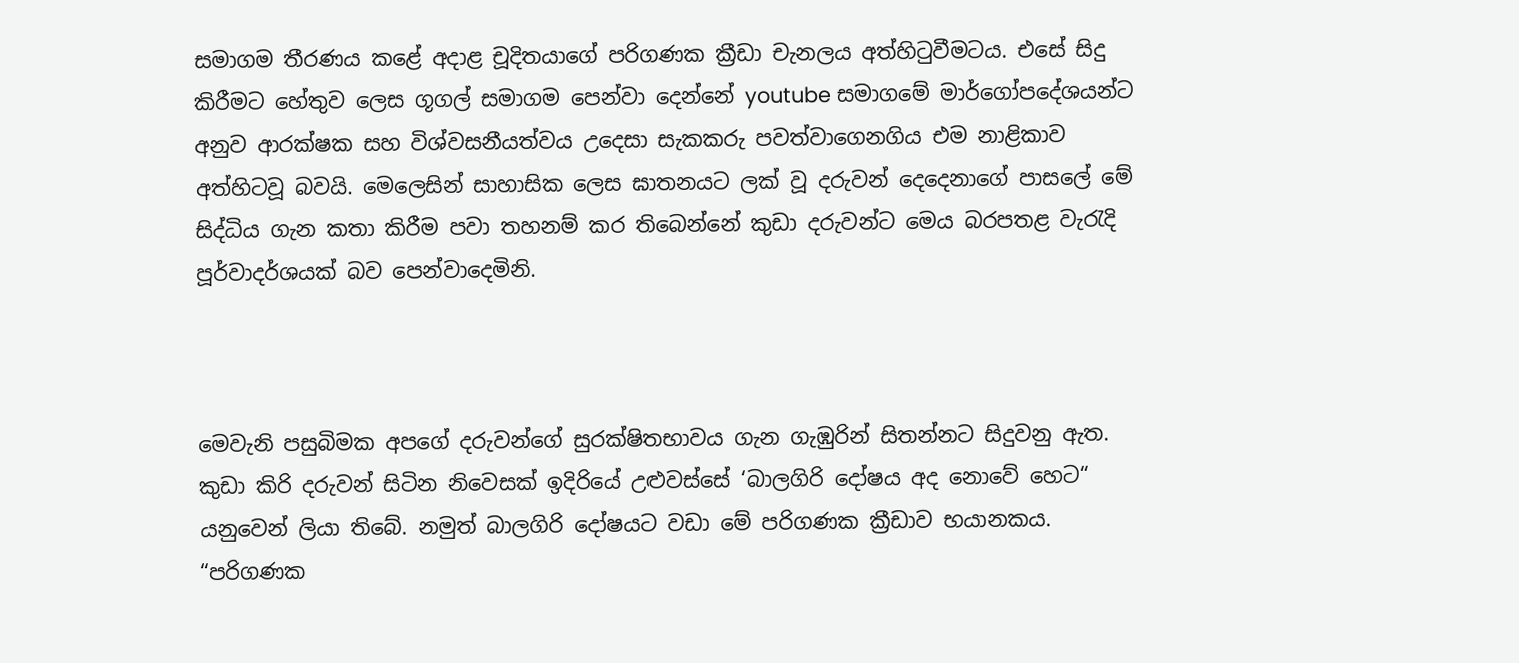සමාගම තීරණය කළේ අදාළ චූදිතයාගේ පරිගණක ක්‍රීඩා චැනලය අත්හිටුවීමටය. එසේ සිදු කිරීමට හේතුව ලෙස ගූගල් සමාගම පෙන්වා දෙන්නේ youtube සමාගමේ මාර්ගෝපදේශයන්ට අනුව ආරක්ෂක සහ විශ්වසනීයත්වය උදෙසා සැකකරු පවත්වාගෙනගිය එම නාළිකාව අත්හිටවූ බවයි. මෙලෙසින් සාහාසික ලෙස ඝාතනයට ලක් වූ දරුවන් දෙදෙනාගේ පාසලේ මේ සිද්ධිය ගැන කතා කිරීම පවා තහනම් කර තිබෙන්නේ කුඩා දරුවන්ට මෙය බරපතළ වැරැදි පූර්වාදර්ශයක් බව පෙන්වාදෙමිනි.



මෙවැනි පසුබිමක අපගේ දරුවන්ගේ සුරක්ෂිතභාවය ගැන ගැඹුරින් සිතන්නට සිදුවනු ඇත. කුඩා කිරි දරුවන් සිටින නිවෙසක් ඉදිරියේ උළුවස්සේ ‘බාලගිරි දෝෂය අද නොවේ හෙට“ යනුවෙන් ලියා තිබේ. නමුත් බාලගිරි දෝෂයට වඩා මේ පරිගණක ක්‍රීඩාව භයානකය. “පරිගණක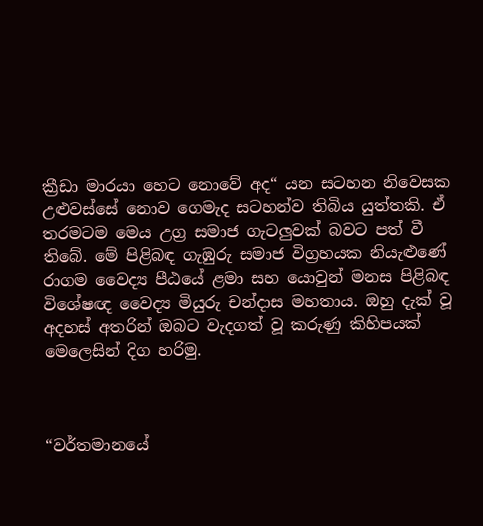ක්‍රීඩා මාරයා හෙට නොවේ අද“ යන සටහන නිවෙසක උළුවස්සේ නොව ගෙමැද සටහන්ව තිබිය යුත්තකි. ඒ තරමටම මෙය උග්‍ර සමාජ ගැටලුවක් බවට පත් වී තිබේ. මේ පිළිබඳ ගැඹුරු සමාජ විග්‍රහයක නියැළුණේ රාගම වෛද්‍ය පීඨයේ ළමා සහ යොවුන් මනස පිළිබඳ විශේෂඥ වෛද්‍ය මියුරු චන්දාස මහතාය. ඔහු දැක් වූ අදහස් අතරින් ඔබට වැදගත් වූ කරුණු කිහිපයක් මෙලෙසින් දිග හරිමු.



“වර්තමානයේ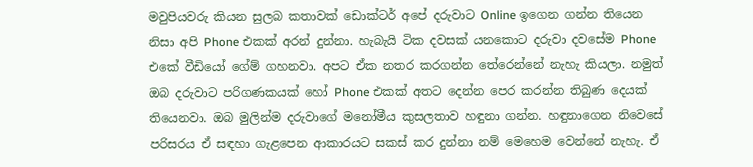මවුපියවරු කියන සුලබ කතාවක් ඩොක්ටර් අපේ දරුවාට Online ඉගෙන ගන්න තියෙන නිසා අපි Phone එකක් අරන් දුන්නා. හැබැයි ටික දවසක් යනකොට දරුවා දවසේම Phone එකේ වීඩියෝ ගේම් ගහනවා. අපට ඒක නතර කරගන්න තේරෙන්නේ නැහැ කියලා. නමුත් ඔබ දරුවාට පරිගණකයක් හෝ Phone එකක් අතට දෙන්න පෙර කරන්න තිබුණ දෙයක් තියෙනවා. ඔබ මුලින්ම දරුවාගේ මනෝමීය කුසලතාව හඳුනා ගන්න. හඳුනාගෙන නිවෙසේ පරිසරය ඒ සඳහා ගැළපෙන ආකාරයට සකස් කර දුන්නා නම් මෙහෙම වෙන්නේ නැහැ. ඒ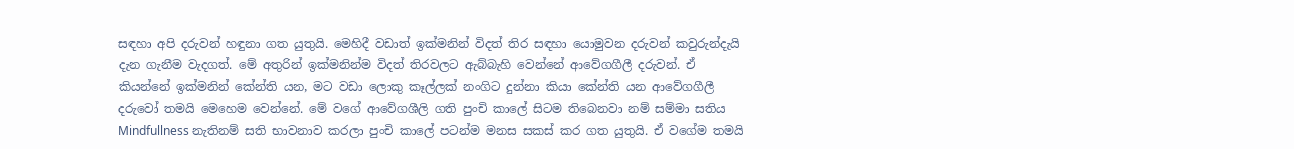සඳහා අපි දරුවන් හඳුනා ගත යුතුයි. මෙහිදී වඩාත් ඉක්මනින් විදත් තිර සඳහා යොමුවන දරුවන් කවුරුන්දැයි දැන ගැනීම වැදගත්. මේ අතුරින් ඉක්මනින්ම විදත් තිරවලට ඇබ්බැහි වෙන්නේ ආවේගගීලී දරුවන්. ඒ කියන්නේ ඉක්මනින් කේන්ති යන, මට වඩා ලොකු කෑල්ලක් නංගිට දුන්නා කියා කේන්ති යන ආවේගගීලී දරුවෝ තමයි මෙහෙම වෙන්නේ. මේ වගේ ආවේගශීලි ගති පුංචි කාලේ සිටම තිබෙනවා නම් සම්මා සතිය Mindfullness නැතිනම් සති භාවනාව කරලා පුංචි කාලේ පටන්ම මනස සකස් කර ගත යුතුයි. ඒ වගේම තමයි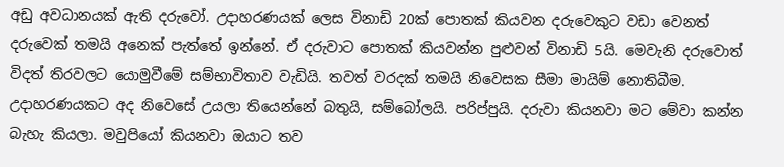අඩු අවධානයක් ඇති දරුවෝ. උදාහරණයක් ලෙස විනාඩි 20ක් පොතක් කියවන දරුවෙකුට වඩා වෙනත් දරුවෙක් තමයි අනෙක් පැත්තේ ඉන්නේ. ඒ දරුවාට පොතක් කියවන්න පුළුවන් විනාඩි 5යි. මෙවැනි දරුවොත් විදත් තිරවලට යොමුවීමේ සම්භාවිතාව වැඩියි. තවත් වරදක් තමයි නිවෙසක සීමා මායිම් නොතිබීම. උදාහරණයකට අද නිවෙසේ උයලා තියෙන්නේ බතුයි, සම්බෝලයි. පරිප්පුයි. දරුවා කියනවා මට මේවා කන්න බැහැ කියලා. මවුපියෝ කියනවා ඔයාට තව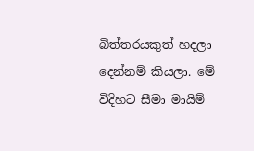බිත්තරයකුත් හදලා දෙන්නම් කියලා. මේ විදිහට සීමා මායිම්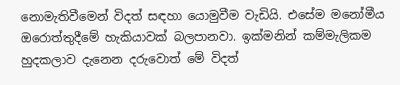නොමැතිවීමෙන් විදත් සඳහා යොමුවීම වැඩියි. එසේම මනෝමීය ඔරොත්තුදීමේ හැකියාවක් බලපානවා. ඉක්මනින් කම්මැලිකම හුදකලාව දැනෙන දරුවොත් මේ විදත්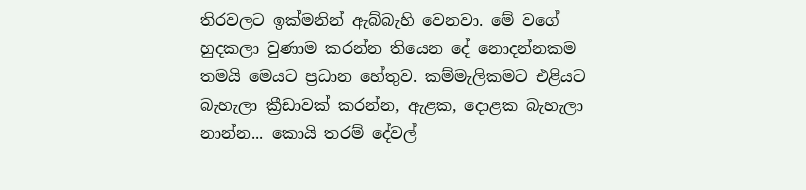තිරවලට ඉක්මනින් ඇබ්බැහි වෙනවා. මේ වගේ හුදකලා වුණාම කරන්න තියෙන දේ නොදන්නකම තමයි මෙයට ප්‍රධාන හේතුව. කම්මැලිකමට එළියට බැහැලා ක්‍රීඩාවක් කරන්න, ඇළක, දොළක බැහැලා නාන්න... කොයි තරම් දේවල්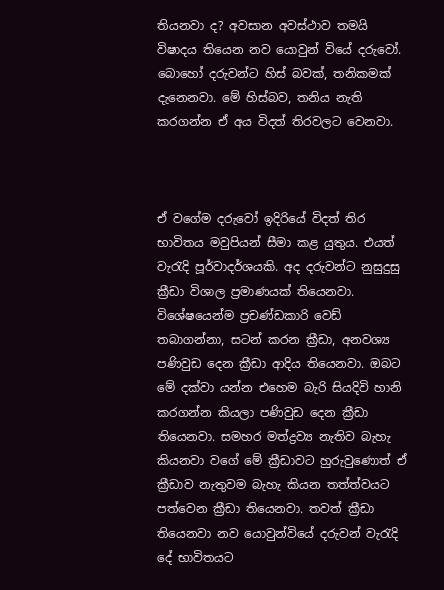තියනවා ද? අවසාන අවස්ථාව තමයි විෂාදය තියෙන නව යොවුන් වියේ දරුවෝ. බොහෝ දරුවන්ට හිස් බවක්, තනිකමක් දැනෙනවා. මේ හිස්බව, තනිය නැති කරගන්න ඒ අය විදත් තිරවලට වෙනවා.



ඒ වගේම දරුවෝ ඉදිරියේ විදත් තිර භාවිතය මවුපියන් සීමා කළ යුතුය. එයත් වැරැදි පූර්වාදර්ශයකි. අද දරුවන්ට නුසුදුසු ක්‍රීඩා විශාල ප්‍රමාණයක් තියෙනවා. විශේෂයෙන්ම ප්‍රචණ්ඩකාරි වෙඩ් තබාගන්නා, සටන් කරන ක්‍රීඩා, අනවශ්‍ය පණිවුඩ දෙන ක්‍රීඩා ආදිය තියෙනවා. ඔබට මේ දක්වා යන්න එහෙම බැරි සියදිවි හානි කරගන්න කියලා පණිවුඩ දෙන ක්‍රීඩා තියෙනවා. සමහර මත්ද්‍රව්‍ය නැතිව බැහැ කියනවා වගේ මේ ක්‍රීඩාවට හුරුවුණොත් ඒ ක්‍රීඩාව නැතුවම බැහැ කියන තත්ත්වයට පත්වෙන ක්‍රීඩා තියෙනවා. තවත් ක්‍රීඩා තියෙනවා නව යොවුන්වියේ දරුවන් වැරැදි දේ භාවිතයට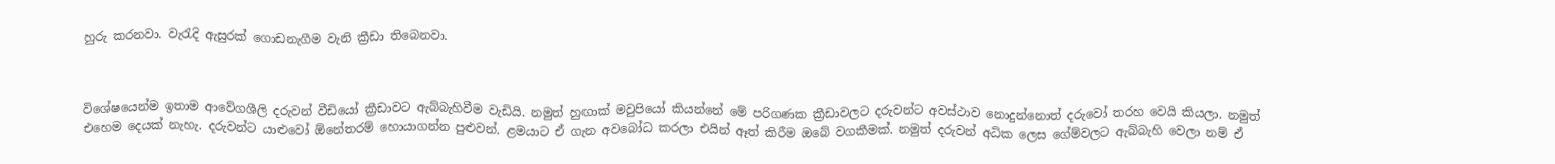හුරු කරනවා. වැරැදි ඇසුරක් ගොඩනැගීම වැනි ක්‍රීඩා තිබෙනවා.



විශේෂයෙන්ම ඉතාම ආවේගශීලි දරුවන් වීඩියෝ ක්‍රීඩාවට ඇබ්බැහිවීම වැඩියි. නමුත් හුඟාක් මවුපියෝ කියන්නේ මේ පරිගණක ක්‍රීඩාවලට දරුවන්ට අවස්ථාව නොදුන්නොත් දරුවෝ තරහ වෙයි කියලා. නමුත් එහෙම දෙයක් නැහැ. දරුවන්ට යාළුවෝ ඕනේතරම් හොයාගන්න පුළුවන්. ළමයාට ඒ ගැන අවබෝධ කරලා එයින් ඈත් කිරීම ඔබේ වගකීමක්. නමුත් දරුවන් අධික ලෙස ගේම්වලට ඇබ්බැහි වෙලා නම් ඒ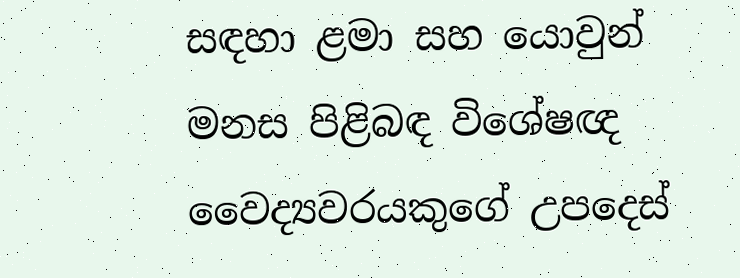සඳහා ළමා සහ යොවුන් මනස පිළිබඳ විශේෂඥ වෛද්‍යවරයකුගේ උපදෙස්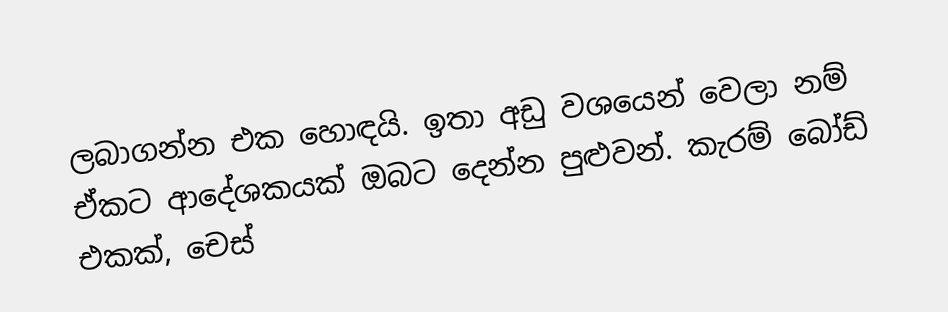ලබාගන්න එක හොඳයි. ඉතා අඩු වශයෙන් වෙලා නම් ඒකට ආදේශකයක් ඔබට දෙන්න පුළුවන්. කැරම් බෝඩ් එකක්, චෙස්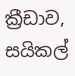ක්‍රීඩාව, සයිකල්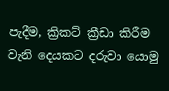පැදීම, ක්‍රිකට් ක්‍රීඩා කිරීම වැනි දෙයකට දරුවා යොමු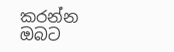කරන්න ඔබට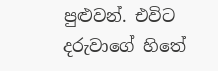පුළුවන්. එවිට දරුවාගේ හිතේ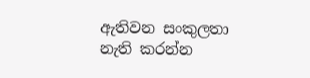ඇතිවන සංකුලතා නැති කරන්න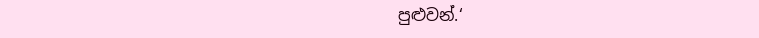පුළුවන්.‘